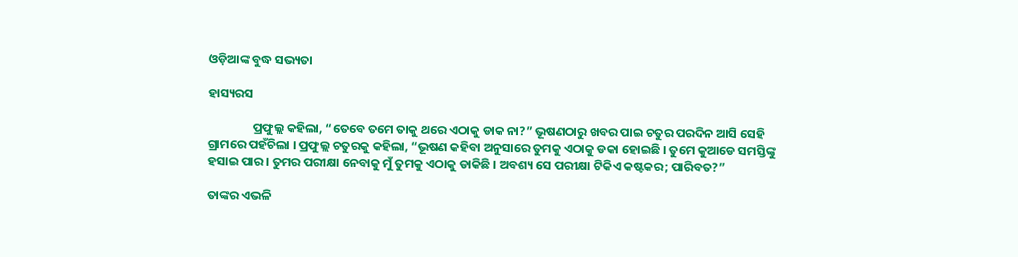ଓଡ଼ିଆଙ୍କ ବୁଦ୍ଧ ସଭ୍ୟତା

ହାସ୍ୟରସ

                ପ୍ରଫୁଲ୍ଲ କହିଲା, “ତେବେ ତମେ ତାକୁ ଥରେ ଏଠାକୁ ଡାକ ନା?” ଭୂଷଣଠାରୁ ଖବର ପାଇ ଚତୁର ପରଦିନ ଆସି ସେହି ଗ୍ରାମରେ ପହଁଚିଲା । ପ୍ରଫୁଲ୍ଲ ଚତୁରକୁ କହିଲା, “ଭୂଷଣ କହିବା ଅନୁସାରେ ତୁମକୁ ଏଠାକୁ ଡକା ହୋଇଛି । ତୁମେ କୁଆଡେ ସମସ୍ତିଙ୍କୁ ହସାଇ ପାର । ତୁମର ପରୀକ୍ଷା ନେବାକୁ ମୁଁ ତୁମକୁ ଏଠାକୁ ଡାକିଛି । ଅବଶ୍ୟ ସେ ପରୀକ୍ଷା ଟିକିଏ କଷ୍ଟକର; ପାରିବତ?”

ତାଙ୍କର ଏଭଳି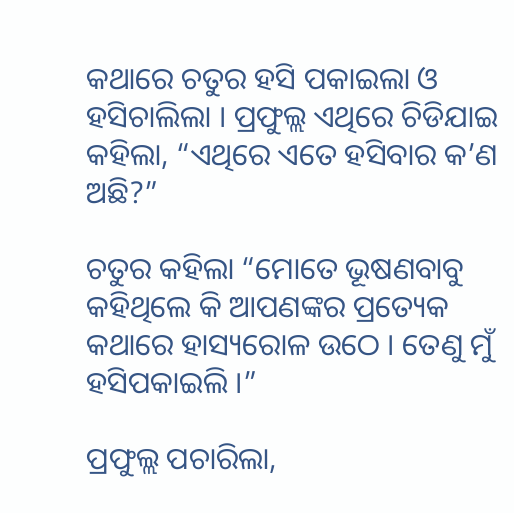କଥାରେ ଚତୁର ହସି ପକାଇଲା ଓ ହସିଚାଲିଲା । ପ୍ରଫୁଲ୍ଲ ଏଥିରେ ଚିଡିଯାଇ କହିଲା, “ଏଥିରେ ଏତେ ହସିବାର କ’ଣ ଅଛି?”

ଚତୁର କହିଲା “ମୋତେ ଭୂଷଣବାବୁ କହିଥିଲେ କି ଆପଣଙ୍କର ପ୍ରତ୍ୟେକ କଥାରେ ହାସ୍ୟରୋଳ ଉଠେ । ତେଣୁ ମୁଁ ହସିପକାଇଲି ।”

ପ୍ରଫୁଲ୍ଲ ପଚାରିଲା,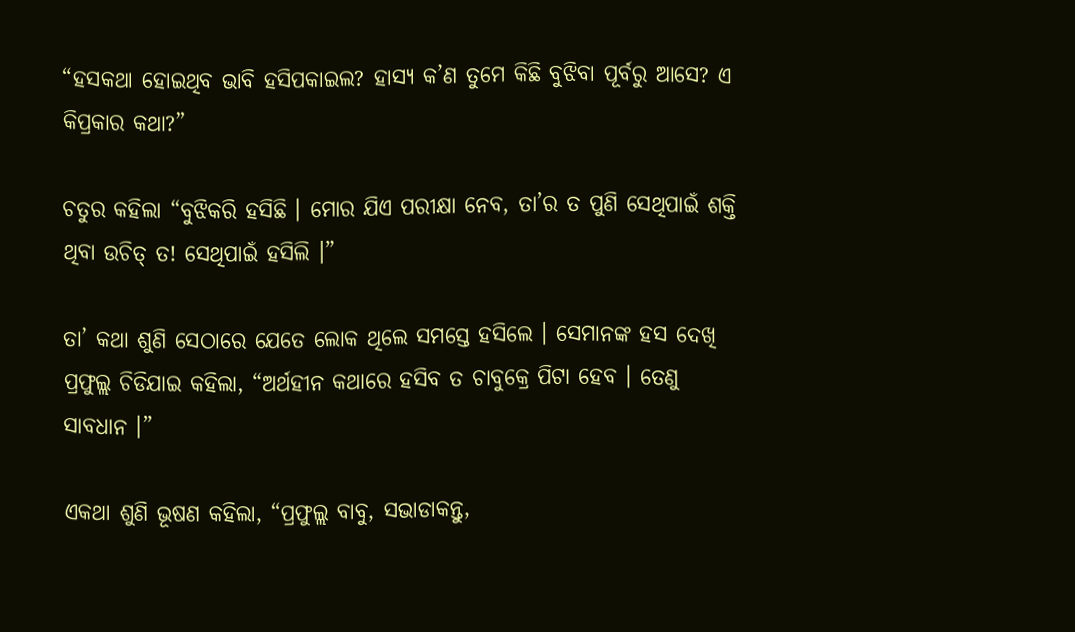“ହସକଥା ହୋଇଥିବ ଭାବି ହସିପକାଇଲ? ହାସ୍ୟ କ’ଣ ତୁମେ କିଛି ବୁଝିବା ପୂର୍ବରୁ ଆସେ? ଏ କିପ୍ରକାର କଥା?”

ଚତୁର କହିଲା “ବୁଝିକରି ହସିଛି । ମୋର ଯିଏ ପରୀକ୍ଷା ନେବ, ତା’ର ତ ପୁଣି ସେଥିପାଇଁ ଶକ୍ତି ଥିବା ଉଚିତ୍ ତ! ସେଥିପାଇଁ ହସିଲି ।”

ତା’ କଥା ଶୁଣି ସେଠାରେ ଯେତେ ଲୋକ ଥିଲେ ସମସ୍ତେ ହସିଲେ । ସେମାନଙ୍କ ହସ ଦେଖି ପ୍ରଫୁଲ୍ଲ ଚିଡିଯାଇ କହିଲା, “ଅର୍ଥହୀନ କଥାରେ ହସିବ ତ ଚାବୁକ୍ରେ ପିଟା ହେବ । ତେଣୁ ସାବଧାନ ।”

ଏକଥା ଶୁଣି ଭୂଷଣ କହିଲା, “ପ୍ରଫୁଲ୍ଲ ବାବୁ, ସଭାଡାକନ୍ତୁ,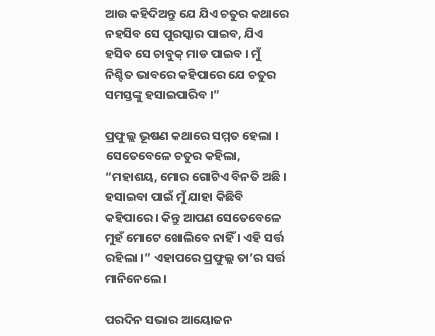ଆଉ କହିଦିଅନ୍ତୁ ଯେ ଯିଏ ଚତୁର କଥାରେ ନହସିବ ସେ ପୁରସ୍କାର ପାଇବ, ଯିଏ ହସିବ ସେ ଚାବୁକ୍ ମାଡ ପାଇବ । ମୁଁ ନିଶ୍ଚିତ ଭାବରେ କହିପାରେ ଯେ ଚତୁର ସମସ୍ତଙ୍କୁ ହସାଇପାରିବ ।”

ପ୍ରଫୁଲ୍ଲ ଭୂଷଣ କଥାରେ ସମ୍ମତ ହେଲା । ସେତେବେଳେ ଚତୁର କହିଲା, “ମହାଶୟ, ମୋର ଗୋଟିଏ ବିନତି ଅଛି । ହସାଇବା ପାଇଁ ମୁଁ ଯାହା କିଛିବି କହିପାରେ । କିନ୍ତୁ ଆପଣ ସେତେବେଳେ ମୁହଁ ମୋଟେ ଖୋଲିବେ ନାହିଁ । ଏହି ସର୍ତ୍ତ ରହିଲା ।” ଏହାପରେ ପ୍ରଫୁଲ୍ଲ ତା’ର ସର୍ତ୍ତ ମାନିନେଲେ ।

ପରଦିନ ସଭାର ଆୟୋଜନ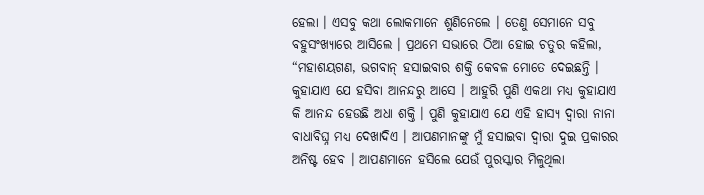ହେଲା । ଏସବୁ କଥା ଲୋକମାନେ ଶୁଣିନେଲେ । ତେଣୁ ସେମାନେ ସବୁ ବହୁସଂଖ୍ୟାରେ ଆସିଲେ । ପ୍ରଥମେ ସଭାରେ ଠିଆ ହୋଇ ଚତୁର କହିଲା, “ମହାଶୟଗଣ, ଭଗବାନ୍ ହସାଇବାର ଶକ୍ତି କେବଳ ମୋତେ ଦେଇଛନ୍ତି । କୁହାଯାଏ ଯେ ହସିବା ଆନନ୍ଦରୁ ଆସେ । ଆହୁରି ପୁଣି ଏକଥା ମଧ୍ୟ କୁହାଯାଏ କି ଆନନ୍ଦ ହେଉଛି ଅଧା ଶକ୍ତି । ପୁଣି କୁହାଯାଏ ଯେ ଏହି ହାସ୍ୟ ଦ୍ୱାରା ନାନା ବାଧାବିଘ୍ନ ମଧ୍ୟ ଦେଖାଦିଏ । ଆପଣମାନଙ୍କୁ ମୁଁ ହସାଇବା ଦ୍ୱାରା ଦୁଇ ପ୍ରକାରର ଅନିଷ୍ଟ ହେବ । ଆପଣମାନେ ହସିଲେ ଯେଉଁ ପୁରସ୍କାର ମିଳୁଥିଲା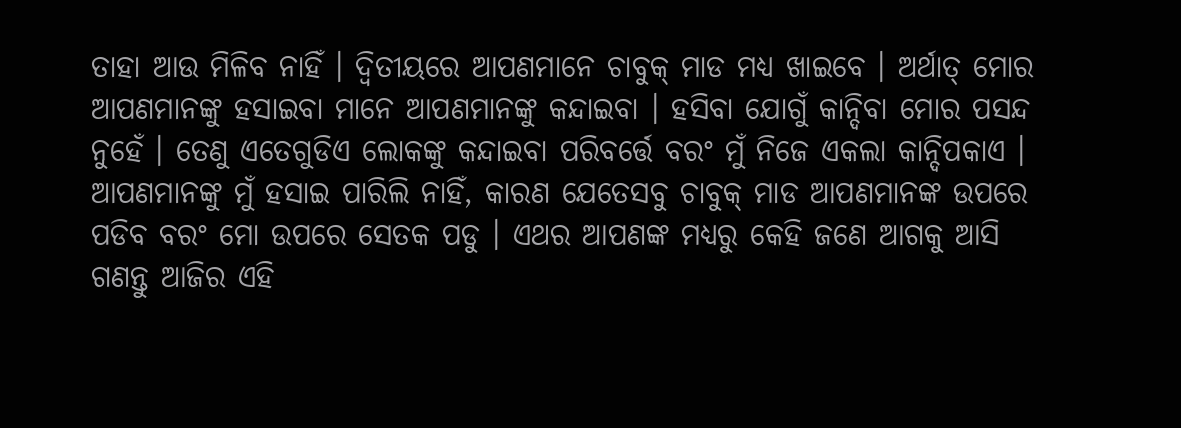ତାହା ଆଉ ମିଳିବ ନାହିଁ । ଦ୍ୱିତୀୟରେ ଆପଣମାନେ ଚାବୁକ୍ ମାଡ ମଧ୍ୟ ଖାଇବେ । ଅର୍ଥାତ୍ ମୋର ଆପଣମାନଙ୍କୁ ହସାଇବା ମାନେ ଆପଣମାନଙ୍କୁ କନ୍ଦାଇବା । ହସିବା ଯୋଗୁଁ କାନ୍ଦିବା ମୋର ପସନ୍ଦ ନୁହେଁ । ତେଣୁ ଏତେଗୁଡିଏ ଲୋକଙ୍କୁ କନ୍ଦାଇବା ପରିବର୍ତ୍ତେ ବରଂ ମୁଁ ନିଜେ ଏକଲା କାନ୍ଦିପକାଏ । ଆପଣମାନଙ୍କୁ ମୁଁ ହସାଇ ପାରିଲି ନାହିଁ, କାରଣ ଯେତେସବୁ ଚାବୁକ୍ ମାଡ ଆପଣମାନଙ୍କ ଉପରେ ପଡିବ ବରଂ ମୋ ଉପରେ ସେତକ ପଡୁ । ଏଥର ଆପଣଙ୍କ ମଧ୍ୟରୁ କେହି ଜଣେ ଆଗକୁ ଆସି ଗଣନ୍ତୁ ଆଜିର ଏହି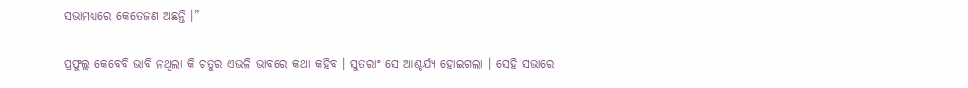ସଭାମଧ୍ୟରେ କେତେଜଣ ଅଛନ୍ତି ।”

ପ୍ରଫୁଲ୍ଲ କେବେବି ଭାବି ନଥିଲା କି ଚତୁର ଏଭଳି ଭାବରେ କଥା କହିବ । ସୁତରାଂ ସେ ଆଶ୍ଚର୍ଯ୍ୟ ହୋଇଗଲା । ସେହି ସଭାରେ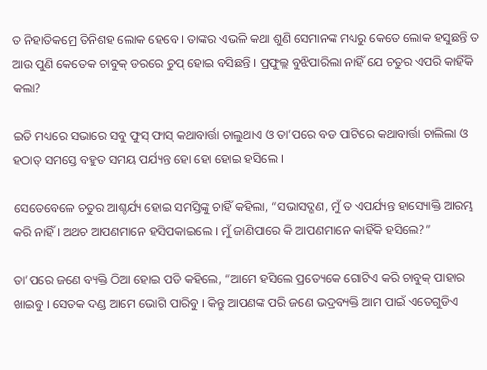ତ ନିହାତିକମ୍ରେ ତିନିଶହ ଲୋକ ହେବେ । ତାଙ୍କର ଏଭଳି କଥା ଶୁଣି ସେମାନଙ୍କ ମଧ୍ୟରୁ କେତେ ଲୋକ ହସୁଛନ୍ତି ତ ଆଉ ପୁଣି କେତେକ ଚାବୁକ୍ ଡରରେ ଚୁପ୍ ହୋଇ ବସିଛନ୍ତି । ପ୍ରଫୁଲ୍ଲ ବୁଝିପାରିଲା ନାହିଁ ଯେ ଚତୁର ଏପରି କାହିଁକି କଲା?

ଇତି ମଧ୍ୟରେ ସଭାରେ ସବୁ ଫୁସ୍ ଫାସ୍ କଥାବାର୍ତ୍ତା ଚାଲୁଥାଏ ଓ ତା’ପରେ ବଡ ପାଟିରେ କଥାବାର୍ତ୍ତା ଚାଲିଲା ଓ ହଠାତ୍ ସମସ୍ତେ ବହୁତ ସମୟ ପର୍ଯ୍ୟନ୍ତ ହୋ ହୋ ହୋଇ ହସିଲେ ।

ସେତେବେଳେ ଚତୁର ଆଶ୍ଚର୍ଯ୍ୟ ହୋଇ ସମସ୍ତିଙ୍କୁ ଚାହିଁ କହିଲା, “ସଭାସଦ୍ଗଣ, ମୁଁ ତ ଏପର୍ଯ୍ୟନ୍ତ ହାସ୍ୟୋକ୍ତି ଆରମ୍ଭ କରି ନାହିଁ । ଅଥଚ ଆପଣମାନେ ହସିପକାଇଲେ । ମୁଁ ଜାଣିପାରେ କି ଆପଣମାନେ କାହିଁକି ହସିଲେ?”

ତା’ପରେ ଜଣେ ବ୍ୟକ୍ତି ଠିଆ ହୋଇ ପଡି କହିଲେ, “ଆମେ ହସିଲେ ପ୍ରତ୍ୟେକେ ଗୋଟିଏ କରି ଚାବୁକ୍ ପାହାର ଖାଇବୁ । ସେତକ ଦଣ୍ଡ ଆମେ ଭୋଗି ପାରିବୁ । କିନ୍ତୁ ଆପଣଙ୍କ ପରି ଜଣେ ଭଦ୍ରବ୍ୟକ୍ତି ଆମ ପାଇଁ ଏତେଗୁଡିଏ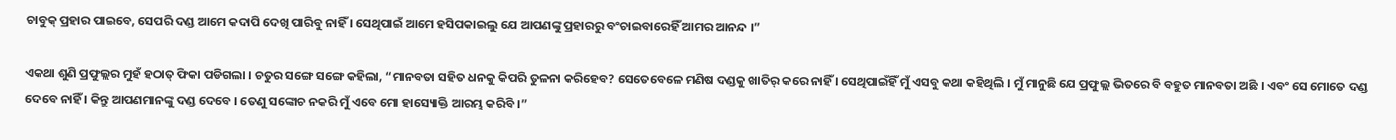ଚାବୁକ୍ ପ୍ରହାର ପାଇବେ, ସେପରି ଦଣ୍ଡ ଆମେ କଦାପି ଦେଖି ପାରିବୁ ନାହିଁ । ସେଥିପାଇଁ ଆମେ ହସିପକାଇଲୁ ଯେ ଆପଣଙ୍କୁ ପ୍ରହାରରୁ ବଂଚାଇବାରେହିଁ ଆମର ଆନନ୍ଦ ।”

ଏକଥା ଶୁଣି ପ୍ରଫୁଲ୍ଲର ମୁହଁ ହଠାତ୍ ଫିକା ପଡିଗଲା । ଚତୁର ସଙ୍ଗେ ସଙ୍ଗେ କହିଲା, “ମାନବତା ସହିତ ଧନକୁ କିପରି ତୁଳନା କରିହେବ? ସେତେବେଳେ ମଣିଷ ଦଣ୍ଡକୁ ଖାତିର୍ କରେ ନାହିଁ । ସେଥିପାଇଁହିଁ ମୁଁ ଏସବୁ କଥା କହିଥିଲି । ମୁଁ ମାନୁଛି ଯେ ପ୍ରଫୁଲ୍ଲ ଭିତରେ ବି ବହୁତ ମାନବତା ଅଛି । ଏବଂ ସେ ମୋତେ ଦଣ୍ଡ ଦେବେ ନାହିଁ । କିନ୍ତୁ ଆପଣମାନଙ୍କୁ ଦଣ୍ଡ ଦେବେ । ତେଣୁ ସଙ୍କୋଚ ନକରି ମୁଁ ଏବେ ମୋ ହାସ୍ୟୋକ୍ତି ଆରମ୍ଭ କରିବି ।”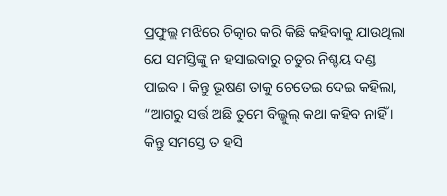ପ୍ରଫୁଲ୍ଲ ମଝିରେ ଚିତ୍କାର କରି କିଛି କହିବାକୁ ଯାଉଥିଲା ଯେ ସମସ୍ତିଙ୍କୁ ନ ହସାଇବାରୁ ଚତୁର ନିଶ୍ଚୟ ଦଣ୍ଡ ପାଇବ । କିନ୍ତୁ ଭୂଷଣ ତାକୁ ଚେତେଇ ଦେଇ କହିଲା, “ଆଗରୁ ସର୍ତ୍ତ ଅଛି ତୁମେ ବିଲ୍କୁଲ୍ କଥା କହିବ ନାହିଁ । କିନ୍ତୁ ସମସ୍ତେ ତ ହସି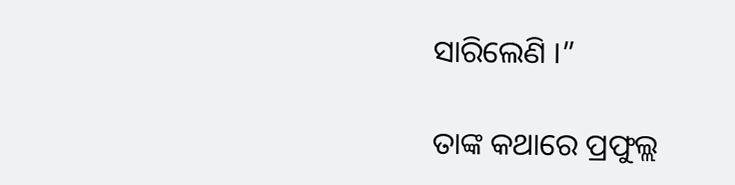ସାରିଲେଣି ।”

ତାଙ୍କ କଥାରେ ପ୍ରଫୁଲ୍ଲ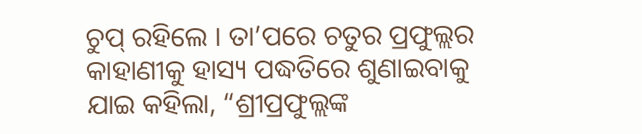ଚୁପ୍ ରହିଲେ । ତା’ପରେ ଚତୁର ପ୍ରଫୁଲ୍ଲର କାହାଣୀକୁ ହାସ୍ୟ ପଦ୍ଧତିରେ ଶୁଣାଇବାକୁ ଯାଇ କହିଲା, “ଶ୍ରୀପ୍ରଫୁଲ୍ଲଙ୍କ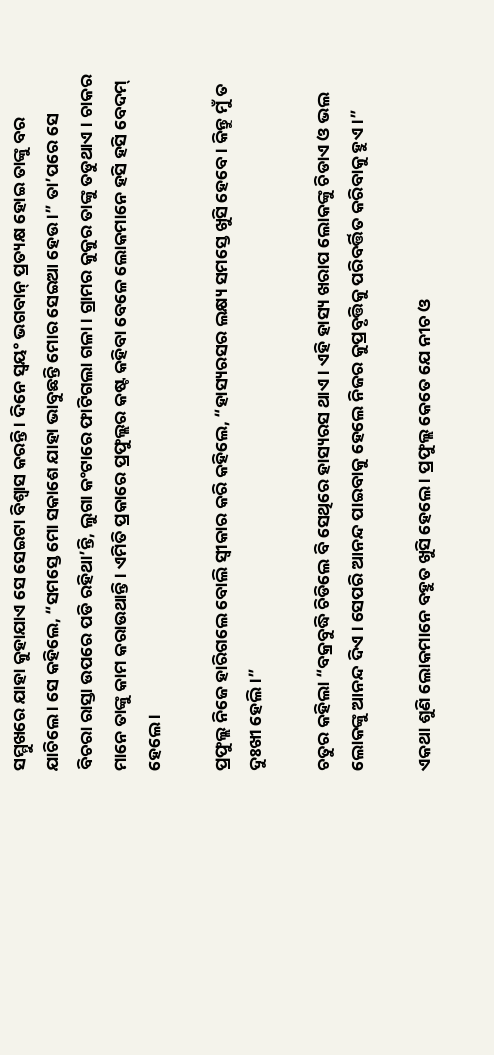ସମ୍ମୁଖରେ ଯାହା କୁହାଯାଏ ସେ ସେଇଟା ବିଶ୍ୱାସ କରନ୍ତି । ଦିନେ ସ୍ୱୟଂ ଭଗବାନ୍ ପ୍ରତ୍ୟକ୍ଷ ହୋଇ ତାଙ୍କୁ ବର ଯାଚିଲେ । ସେ କହିଲେ, “ସମସ୍ତେ ମୋ ସକାଶେ ଯାହା ଭାବୁଛନ୍ତି ମୋର ସେଇଆ ହେଉ ।” ତା’ପରେ ସେ ବିଚରା ରାସ୍ତା ଉପରେ ପଡି ରହିଥା’ନ୍ତି, ଲୁଗା କଂଟାରେ ଫାଟିଗଲା ଗଳା । ଗ୍ରାମର କୁକୁର ତାଙ୍କୁ ତଡୁଥାଏ । ଚାକର ମାନେ ତାଙ୍କୁ କାମ କରାଉଥାନ୍ତି । ଏମିତି ପ୍ରକାରେ ପ୍ରଫୁଲ୍ଲର କଷ୍ଟ କହିବା ବେଳେ ଲୋକମାନେ ହସି ହସି ବେଦମ୍ ହେଲେ ।

ପ୍ରଫୁଲ୍ଲ ନିଜେ ହାରିଗଲେ ବୋଲି ସ୍ୱୀକାର କରି କହିଲେ, “ହାସ୍ୟରସର ଲକ୍ଷ୍ୟ ସମସ୍ତେ ଖୁସି ହେବେ । କିନ୍ତୁ ମୁଁ ତ ଦୁଃଖୀ ହେଲି ।”

ଚତୁର କହିଲା “ବକ୍ରବୁଦ୍ଧି ଚିଡିଲେ ବି ସେଥିରେ ହାସ୍ୟରସ ଥାଏ । ଏହି ହାସ୍ୟ ଖରାପ ଲୋକଙ୍କୁ ଚିଡାଏ ଓ ଭଲ ଲୋକଙ୍କୁ ଆନନ୍ଦ ଦିଏ । ସେପରି ଆନନ୍ଦ ପାଇବାକୁ ହେଲେ ନିଜର କୁପ୍ରବୃତ୍ତିକୁ ପରିବର୍ତ୍ତିତ କରିବାକୁ ହୁଏ ।”

ଏକଥା ଶୁଣି ଲୋକମାନେ ବହୁତ ଖୁସି ହେଲେ । ପ୍ରଫୁଲ୍ଲ କେତେ ଯେ ନୀଚ ଓ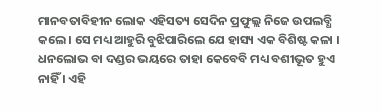ମାନବତାବିହୀନ ଲୋକ ଏହିସତ୍ୟ ସେଦିନ ପ୍ରଫୁଲ୍ଲ ନିଜେ ଉପଲବ୍ଧି କଲେ । ସେ ମଧ୍ୟ ଆହୁରି ବୁଝିପାରିଲେ ଯେ ହାସ୍ୟ ଏକ ବିଶିଷ୍ଟ କଳା । ଧନଲୋଭ ବା ଦଣ୍ଡର ଭୟରେ ତାହା କେବେବି ମଧ୍ୟ ବଶୀଭୂତ ହୁଏ ନାହିଁ । ଏହି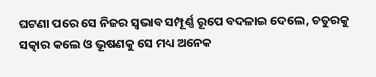ଘଟଣା ପରେ ସେ ନିଜର ସ୍ୱଭାବ ସମ୍ପୂର୍ଣ୍ଣ ରୂପେ ବଦଳାଇ ଦେଲେ, ଚତୁରକୁ ସତ୍କାର କଲେ ଓ ଭୂଷଣକୁ ସେ ମଧ୍ୟ ଅନେକ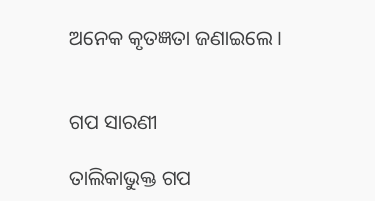ଅନେକ କୃତଜ୍ଞତା ଜଣାଇଲେ ।


ଗପ ସାରଣୀ

ତାଲିକାଭୁକ୍ତ ଗପ